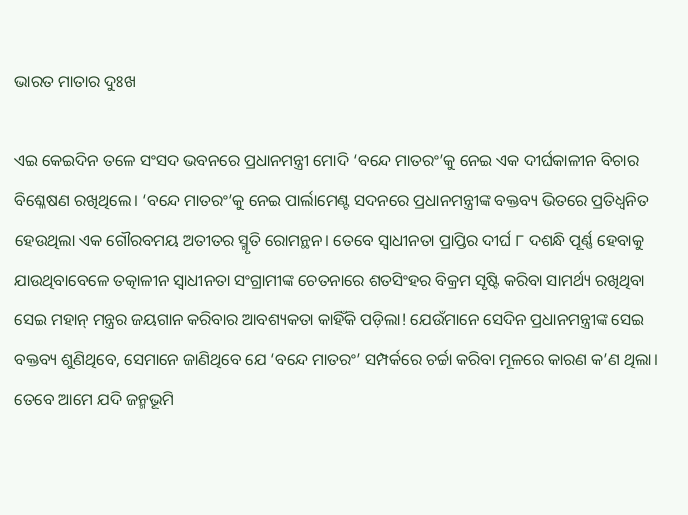ଭାରତ ମାତାର ଦୁଃଖ

ଏଇ କେଇଦିନ ତଳେ ସଂସଦ ଭବନରେ ପ୍ରଧାନମନ୍ତ୍ରୀ ମୋଦି ‘ବନ୍ଦେ ମାତରଂ’କୁ ନେଇ ଏକ ଦୀର୍ଘକାଳୀନ ବିଚାର ବିଶ୍ଳେଷଣ ରଖିଥିଲେ। ‘ବନ୍ଦେ ମାତରଂ’କୁ ନେଇ ପାର୍ଲାମେଣ୍ଟ ସଦନରେ ପ୍ରଧାନମନ୍ତ୍ରୀଙ୍କ ବକ୍ତବ୍ୟ ଭିତରେ ପ୍ରତିଧ୍ୱନିତ ହେଉଥିଲା ଏକ ଗୌରବମୟ ଅତୀତର ସ୍ମୃତି ରୋମନ୍ଥନ। ତେବେ ସ୍ବାଧୀନତା ପ୍ରାପ୍ତିର ଦୀର୍ଘ ୮ ଦଶନ୍ଧି ପୂର୍ଣ୍ଣ ହେବାକୁ ଯାଉଥିବାବେଳେ ତତ୍କାଳୀନ ସ୍ବାଧୀନତା ସଂଗ୍ରାମୀଙ୍କ ଚେତନାରେ ଶତସିଂହର ବିକ୍ରମ ସୃଷ୍ଟି କରିବା ସାମର୍ଥ୍ୟ ରଖିଥିବା ସେଇ ମହାନ୍‌ ମନ୍ତ୍ରର ଜୟଗାନ କରିବାର ଆବଶ୍ୟକତା କାହିଁକି ପଡ଼ିଲା! ଯେଉଁମାନେ ସେଦିନ ପ୍ରଧାନମନ୍ତ୍ରୀଙ୍କ ସେଇ ବକ୍ତବ୍ୟ ଶୁଣିଥିବେ, ସେମାନେ ଜାଣିଥିବେ ଯେ ‘ବନ୍ଦେ ମାତରଂ’ ସମ୍ପର୍କରେ ଚର୍ଚ୍ଚା କରିବା ମୂଳରେ କାରଣ କ’ଣ ଥିଲା।
ତେବେ ଆମେ ଯଦି ଜନ୍ମଭୂମି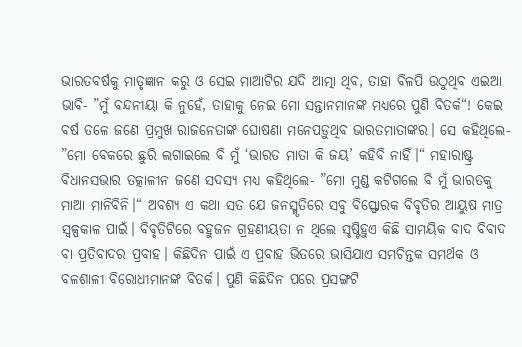ଭାରତବର୍ଷକୁ ମାତୃଜ୍ଞାନ କରୁ ଓ ସେଇ ମାଆଟିର ଯଦି ଆତ୍ମା ଥିବ, ତାହା ବିଳପି ଉଠୁଥିବ ଏଇଆ ଭାବି- ”ମୁଁ ବନ୍ଦନୀୟା କି ନୁହେଁ, ତାହାକୁ ନେଇ ମୋ ସନ୍ତାନମାନଙ୍କ ମଧ୍ୟରେ ପୁଣି ବିତର୍କ“! କେଇ ବର୍ଷ ତଳେ ଜଣେ ପ୍ରମୁଖ ରାଜନେତାଙ୍କ ଘୋଷଣା ମନେପଡ଼ୁଥିବ ଭାରତମାତାଙ୍କର। ସେ କହିଥିଲେ- ”ମୋ ବେକରେ ଛୁରି ଲଗାଇଲେ ବି ମୁଁ ‘ଭାରତ ମାତା କି ଜୟ’ କହିବି ନାହିଁ।“ ମହାରାଷ୍ଟ୍ର ବିଧାନସଭାର ତତ୍କାଳୀନ ଜଣେ ସଦସ୍ୟ ମଧ୍ୟ କହିଥିଲେ- ”ମୋ ମୁଣ୍ଡ କଟିଗଲେ ବି ମୁଁ ଭାରତକୁ ମାଆ ମାନିବିନି।“ ଅବଶ୍ୟ ଏ କଥା ସତ ଯେ ଜନସ୍ମୃତିରେ ସବୁ ବିସ୍ଫୋରକ ବିବୃତିର ଆୟୁଷ ମାତ୍ର ସ୍ବଳ୍ପକାଳ ପାଇଁ। ବିବୃତିଟିରେ ବହୁଜନ ଗ୍ରହଣୀୟତା ନ ଥିଲେ ସୃଷ୍ଟିହୁଏ କିଛି ସାମୟିକ ବାଦ ବିବାଦ ବା ପ୍ରତିବାଦର ପ୍ରବାହ। କିଛିଦିନ ପାଇଁ ଏ ପ୍ରବାହ ଭିତରେ ଭାସିଯାଏ ସମଚିନ୍ତକ ସମର୍ଥକ ଓ ବଳଶାଳୀ ବିରୋଧୀମାନଙ୍କ ବିତର୍କ। ପୁଣି କିଛିଦିନ ପରେ ପ୍ରସଙ୍ଗଟି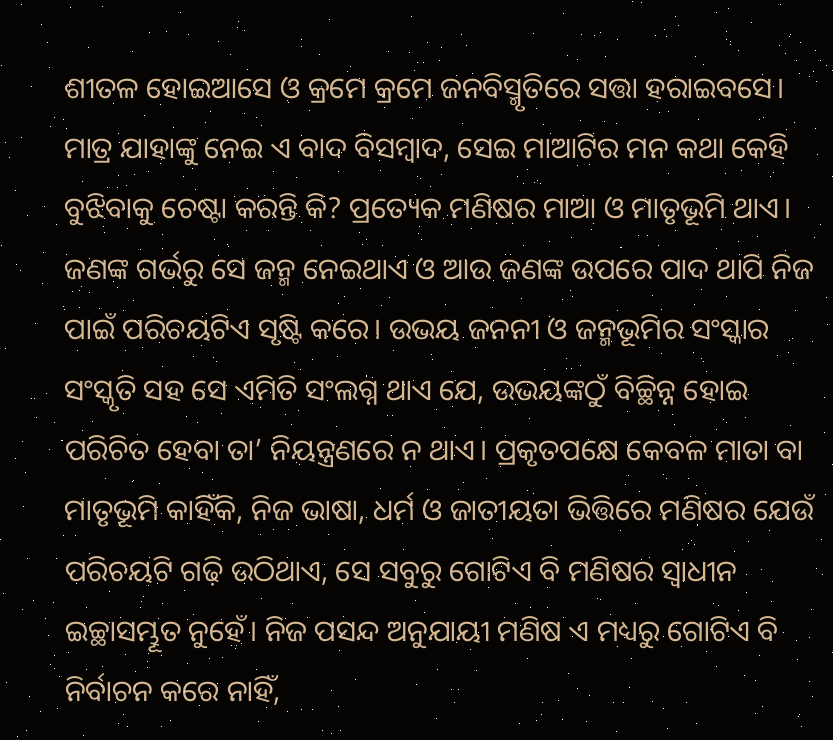ଶୀତଳ ହୋଇଆସେ ଓ କ୍ରମେ କ୍ରମେ ଜନବିସ୍ମୃତିରେ ସତ୍ତା ହରାଇବସେ।
ମାତ୍ର ଯାହାଙ୍କୁ ନେଇ ଏ ବାଦ ବିସମ୍ବାଦ, ସେଇ ମାଆଟିର ମନ କଥା କେହି ବୁଝିବାକୁ ଚେଷ୍ଟା କରନ୍ତି କି? ପ୍ରତ୍ୟେକ ମଣିଷର ମାଆ ଓ ମାତୃଭୂମି ଥାଏ। ଜଣଙ୍କ ଗର୍ଭରୁ ସେ ଜନ୍ମ ନେଇଥାଏ ଓ ଆଉ ଜଣଙ୍କ ଉପରେ ପାଦ ଥାପି ନିଜ ପାଇଁ ପରିଚୟଟିଏ ସୃଷ୍ଟି କରେ। ଉଭୟ ଜନନୀ ଓ ଜନ୍ମଭୂମିର ସଂସ୍କାର ସଂସ୍କୃତି ସହ ସେ ଏମିତି ସଂଲଗ୍ନ ଥାଏ ଯେ, ଉଭୟଙ୍କଠୁଁ ବିଚ୍ଛିନ୍ନ ହୋଇ ପରିଚିତ ହେବା ତା’ ନିୟନ୍ତ୍ରଣରେ ନ ଥାଏ। ପ୍ରକୃତପକ୍ଷେ କେବଳ ମାତା ବା ମାତୃଭୂମି କାହିଁକି, ନିଜ ଭାଷା, ଧର୍ମ ଓ ଜାତୀୟତା ଭିତ୍ତିରେ ମଣିଷର ଯେଉଁ ପରିଚୟଟି ଗଢ଼ି ଉଠିଥାଏ, ସେ ସବୁରୁ ଗୋଟିଏ ବି ମଣିଷର ସ୍ବାଧୀନ ଇଚ୍ଛାସମ୍ଭୂତ ନୁହେଁ। ନିଜ ପସନ୍ଦ ଅନୁଯାୟୀ ମଣିଷ ଏ ମଧ୍ୟରୁ ଗୋଟିଏ ବି ନିର୍ବାଚନ କରେ ନାହିଁ,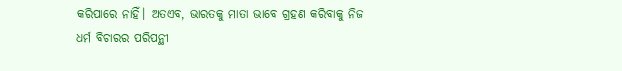କରିପାରେ ନାହିଁ। ଅତଏବ, ଭାରତକୁ ମାତା ଭାବେ ଗ୍ରହଣ କରିବାକୁ ନିଜ ଧର୍ମ ବିଚାରର ପରିପନ୍ଥୀ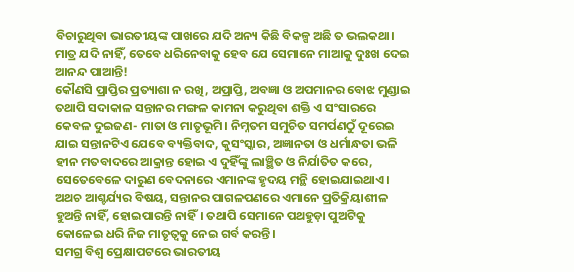ବିଚାରୁଥିବା ଭାରତୀୟଙ୍କ ପାଖରେ ଯଦି ଅନ୍ୟ କିଛି ବିକଳ୍ପ ଅଛି ତ ଭଲକଥା। ମାତ୍ର ଯଦି ନାହିଁ, ତେବେ ଧରିନେବାକୁ ହେବ ଯେ ସେମାନେ ମାଆକୁ ଦୁଃଖ ଦେଇ ଆନନ୍ଦ ପାଆନ୍ତି!
କୌଣସି ପ୍ରାପ୍ତିର ପ୍ରତ୍ୟାଶା ନ ରଖି, ଅପ୍ରାପ୍ତି, ଅବଜ୍ଞା ଓ ଅପମାନର ବୋଝ ମୁଣ୍ଡାଇ ତଥାପି ସଦାକାଳ ସନ୍ତାନର ମଙ୍ଗଳ କାମନା କରୁଥିବା ଶକ୍ତି ଏ ସଂସାରରେ କେବଳ ଦୁଇଜଣ- ମାତା ଓ ମାତୃଭୂମି। ନିମ୍ନତମ ସମୁଚିତ ସମର୍ପଣଠୁଁ ଦୂରେଇ ଯାଇ ସନ୍ତାନଟିଏ ଯେବେ ବ୍ୟକ୍ତିବାଦ, କୁସଂସ୍କାର, ଅଜ୍ଞାନତା ଓ ଧର୍ମାନ୍ଧତା ଭଳି ହୀନ ମତବାଦରେ ଆକ୍ରାନ୍ତ ହୋଇ ଏ ଦୁହିଁଙ୍କୁ ଲାଞ୍ଛିତ ଓ ନିର୍ଯାତିତ କରେ, ସେତେବେଳେ ଦାରୁଣ ବେଦନାରେ ଏମାନଙ୍କ ହୃଦୟ ମନ୍ଥି ହୋଇଯାଇଥାଏ। ଅଥଚ ଆଶ୍ଚର୍ଯ୍ୟର ବିଷୟ, ସନ୍ତାନର ପାଗଳପଣରେ ଏମାନେ ପ୍ରତିକ୍ରିୟାଶୀଳ ହୁଅନ୍ତି ନାହିଁ, ହୋଇପାରନ୍ତି ନାହିଁ। ତଥାପି ସେମାନେ ପଥହୁଡ଼ା ପୁଅଟିକୁ କୋଳେଇ ଧରି ନିଜ ମାତୃତ୍ୱକୁ ନେଇ ଗର୍ବ କରନ୍ତି।
ସମଗ୍ର ବିଶ୍ୱ ପ୍ରେକ୍ଷାପଟରେ ଭାରତୀୟ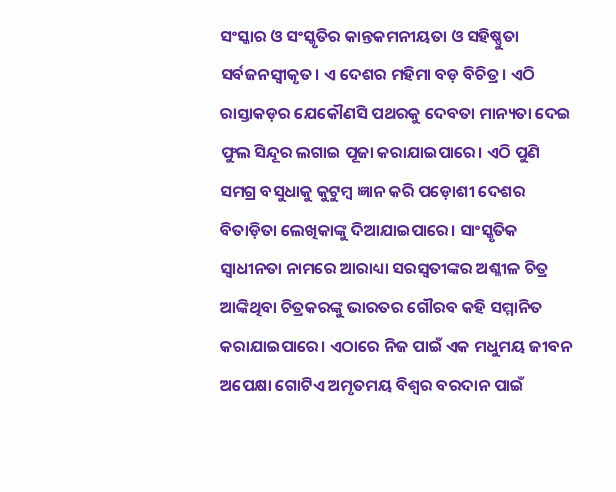ସଂସ୍କାର ଓ ସଂସ୍କୃତିର କାନ୍ତକମନୀୟତା ଓ ସହିଷ୍ଣୁତା ସର୍ବଜନସ୍ବୀକୃତ। ଏ ଦେଶର ମହିମା ବଡ଼ ବିଚିତ୍ର। ଏଠି ରାସ୍ତାକଡ଼ର ଯେକୌଣସି ପଥରକୁ ଦେବତା ମାନ୍ୟତା ଦେଇ ଫୁଲ ସିନ୍ଦୂର ଲଗାଇ ପୂଜା କରାଯାଇପାରେ। ଏଠି ପୁଣି ସମଗ୍ର ବସୁଧାକୁ କୁଟୁମ୍ବ ଜ୍ଞାନ କରି ପଡ଼ୋଶୀ ଦେଶର ବିତାଡ଼ିତା ଲେଖିକାଙ୍କୁ ଦିଆଯାଇପାରେ। ସାଂସ୍କୃତିକ ସ୍ବାଧୀନତା ନାମରେ ଆରାଧ୍ୟା ସରସ୍ବତୀଙ୍କର ଅଶ୍ଳୀଳ ଚିତ୍ର ଆଙ୍କିଥିବା ଚିତ୍ରକରଙ୍କୁ ଭାରତର ଗୌରବ କହି ସମ୍ମାନିତ କରାଯାଇପାରେ। ଏଠାରେ ନିଜ ପାଇଁ ଏକ ମଧୁମୟ ଜୀବନ ଅପେକ୍ଷା ଗୋଟିଏ ଅମୃତମୟ ବିଶ୍ୱର ବରଦାନ ପାଇଁ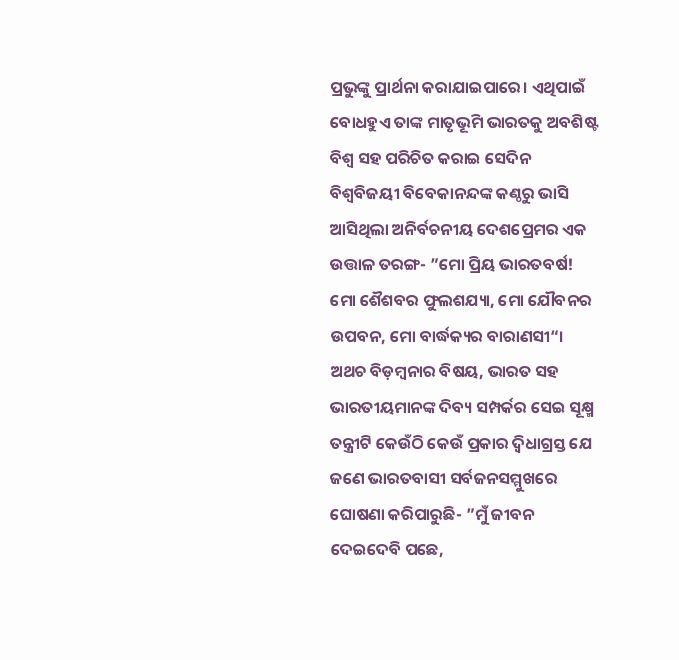ପ୍ରଭୁଙ୍କୁ ପ୍ରାର୍ଥନା କରାଯାଇପାରେ। ଏଥିପାଇଁ ବୋଧହୁଏ ତାଙ୍କ ମାତୃଭୂମି ଭାରତକୁ ଅବଶିଷ୍ଟ ବିଶ୍ୱ ସହ ପରିଚିତ କରାଇ ସେଦିନ ବିଶ୍ୱବିଜୟୀ ବିବେକାନନ୍ଦଙ୍କ କଣ୍ଠରୁ ଭାସି ଆସିଥିଲା ଅନିର୍ବଚନୀୟ ଦେଶପ୍ରେମର ଏକ ଉତ୍ତାଳ ତରଙ୍ଗ- ”ମୋ ପ୍ରିୟ ଭାରତବର୍ଷ! ମୋ ଶୈଶବର ଫୁଲଶଯ୍ୟା, ମୋ ଯୌବନର ଉପବନ, ମୋ ବାର୍ଦ୍ଧକ୍ୟର ବାରାଣସୀ“।
ଅଥଚ ବିଡ଼ମ୍ବନାର ବିଷୟ, ଭାରତ ସହ ଭାରତୀୟମାନଙ୍କ ଦିବ୍ୟ ସମ୍ପର୍କର ସେଇ ସୂକ୍ଷ୍ମ ତନ୍ତ୍ରୀଟି କେଉଁଠି କେଉଁ ପ୍ରକାର ଦ୍ୱିଧାଗ୍ରସ୍ତ ଯେ ଜଣେ ଭାରତବାସୀ ସର୍ବଜନସମ୍ମୁଖରେ ଘୋଷଣା କରିପାରୁଛି- ”ମୁଁ ଜୀବନ ଦେଇଦେବି ପଛେ,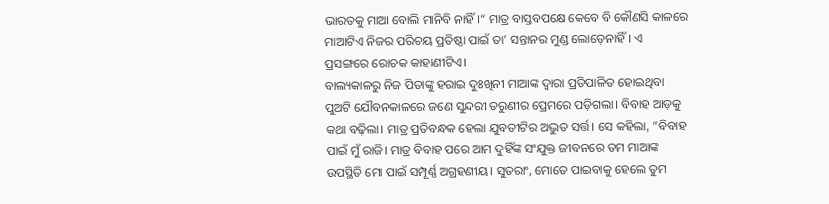ଭାରତକୁ ମାଆ ବୋଲି ମାନିବି ନାହିଁ।“ ମାତ୍ର ବାସ୍ତବପକ୍ଷେ କେବେ ବି କୌଣସି କାଳରେ ମାଆଟିଏ ନିଜର ପରିଚୟ ପ୍ରତିଷ୍ଠା ପାଇଁ ତା’ ସନ୍ତାନର ମୁଣ୍ଡ ଲୋଡ଼େନାହିଁ। ଏ ପ୍ରସଙ୍ଗରେ ରୋଚକ କାହାଣୀଟିଏ।
ବାଲ୍ୟକାଳରୁ ନିଜ ପିତାଙ୍କୁ ହରାଇ ଦୁଃଖିନୀ ମାଆଙ୍କ ଦ୍ୱାରା ପ୍ରତିପାଳିତ ହୋଇଥିବା ପୁଅଟି ଯୌବନକାଳରେ ଜଣେ ସୁନ୍ଦରୀ ତରୁଣୀର ପ୍ରେମରେ ପଡ଼ିଗଲା। ବିବାହ ଆଡ଼କୁ କଥା ବଢ଼ିଲା। ମାତ୍ର ପ୍ରତିବନ୍ଧକ ହେଲା ଯୁବତୀଟିର ଅଦ୍ଭୁତ ସର୍ତ୍ତ। ସେ କହିଲା, ”ବିବାହ ପାଇଁ ମୁଁ ରାଜି। ମାତ୍ର ବିବାହ ପରେ ଆମ ଦୁହିଁଙ୍କ ସଂଯୁକ୍ତ ଜୀବନରେ ତମ ମାଆଙ୍କ ଉପସ୍ଥିତି ମୋ ପାଇଁ ସମ୍ପୂର୍ଣ୍ଣ ଅଗ୍ରହଣୀୟ। ସୁତରାଂ, ମୋତେ ପାଇବାକୁ ହେଲେ ତୁମ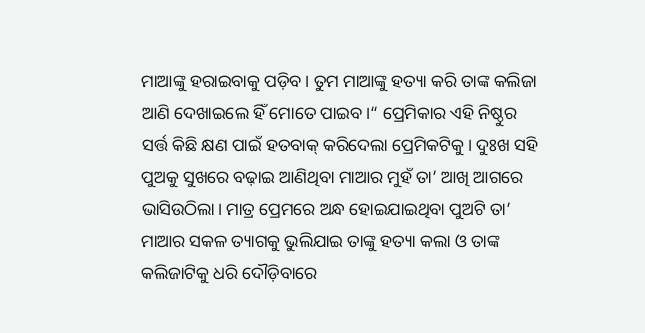ମାଆଙ୍କୁ ହରାଇବାକୁ ପଡ଼ିବ। ତୁମ ମାଆଙ୍କୁ ହତ୍ୟା କରି ତାଙ୍କ କଲିଜା ଆଣି ଦେଖାଇଲେ ହିଁ ମୋତେ ପାଇବ।“ ପ୍ରେମିକାର ଏହି ନିଷ୍ଠୁର ସର୍ତ୍ତ କିଛି କ୍ଷଣ ପାଇଁ ହତବାକ୍‌ କରିଦେଲା ପ୍ରେମିକଟିକୁ। ଦୁଃଖ ସହି ପୁଅକୁ ସୁଖରେ ବଢ଼ାଇ ଆଣିଥିବା ମାଆର ମୁହଁ ତା’ ଆଖି ଆଗରେ ଭାସିଉଠିଲା। ମାତ୍ର ପ୍ରେମରେ ଅନ୍ଧ ହୋଇଯାଇଥିବା ପୁଅଟି ତା’ ମାଆର ସକଳ ତ୍ୟାଗକୁ ଭୁଲିଯାଇ ତାଙ୍କୁ ହତ୍ୟା କଲା ଓ ତାଙ୍କ କଲିଜାଟିକୁ ଧରି ଦୌଡ଼ିବାରେ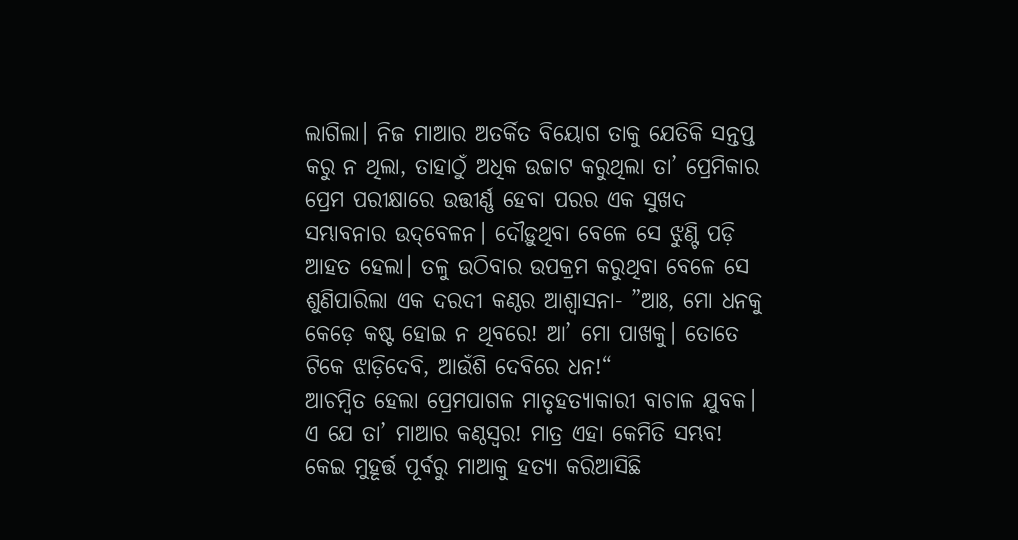ଲାଗିଲା। ନିଜ ମାଆର ଅତର୍କିତ ବିୟୋଗ ତାକୁ ଯେତିକି ସନ୍ତପ୍ତ କରୁ ନ ଥିଲା, ତାହାଠୁଁ ଅଧିକ ଉଚ୍ଚାଟ କରୁଥିଲା ତା’ ପ୍ରେମିକାର ପ୍ରେମ ପରୀକ୍ଷାରେ ଉତ୍ତୀର୍ଣ୍ଣ ହେବା ପରର ଏକ ସୁଖଦ ସମ୍ଭାବନାର ଉଦ୍‌ବେଳନ। ଦୌଡ଼ୁଥିବା ବେଳେ ସେ ଝୁଣ୍ଟି ପଡ଼ି ଆହତ ହେଲା। ତଳୁ ଉଠିବାର ଉପକ୍ରମ କରୁଥିବା ବେଳେ ସେ ଶୁଣିପାରିଲା ଏକ ଦରଦୀ କଣ୍ଠର ଆଶ୍ୱାସନା- ”ଆଃ, ମୋ ଧନକୁ କେଡ଼େ କଷ୍ଟ ହୋଇ ନ ଥିବରେ! ଆ’ ମୋ ପାଖକୁ। ତୋତେ ଟିକେ ଝାଡ଼ିଦେବି, ଆଉଁଶି ଦେବିରେ ଧନ!“
ଆଚମ୍ବିତ ହେଲା ପ୍ରେମପାଗଳ ମାତୃହତ୍ୟାକାରୀ ବାଚାଳ ଯୁବକ। ଏ ଯେ ତା’ ମାଆର କଣ୍ଠସ୍ବର! ମାତ୍ର ଏହା କେମିତି ସମ୍ଭବ! କେଇ ମୁହୂର୍ତ୍ତ ପୂର୍ବରୁ ମାଆକୁ ହତ୍ୟା କରିଆସିଛି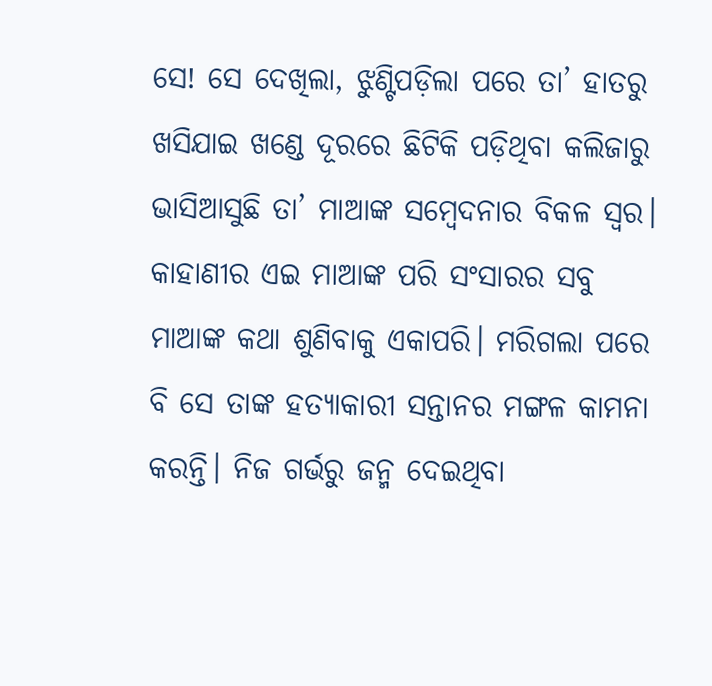ସେ! ସେ ଦେଖିଲା, ଝୁଣ୍ଟିପଡ଼ିଲା ପରେ ତା’ ହାତରୁ ଖସିଯାଇ ଖଣ୍ଡେ ଦୂରରେ ଛିଟିକି ପଡ଼ିଥିବା କଲିଜାରୁ ଭାସିଆସୁଛି ତା’ ମାଆଙ୍କ ସମ୍ବେଦନାର ବିକଳ ସ୍ବର।
କାହାଣୀର ଏଇ ମାଆଙ୍କ ପରି ସଂସାରର ସବୁ ମାଆଙ୍କ କଥା ଶୁଣିବାକୁ ଏକାପରି। ମରିଗଲା ପରେ ବି ସେ ତାଙ୍କ ହତ୍ୟାକାରୀ ସନ୍ତାନର ମଙ୍ଗଳ କାମନା କରନ୍ତି। ନିଜ ଗର୍ଭରୁ ଜନ୍ମ ଦେଇଥିବା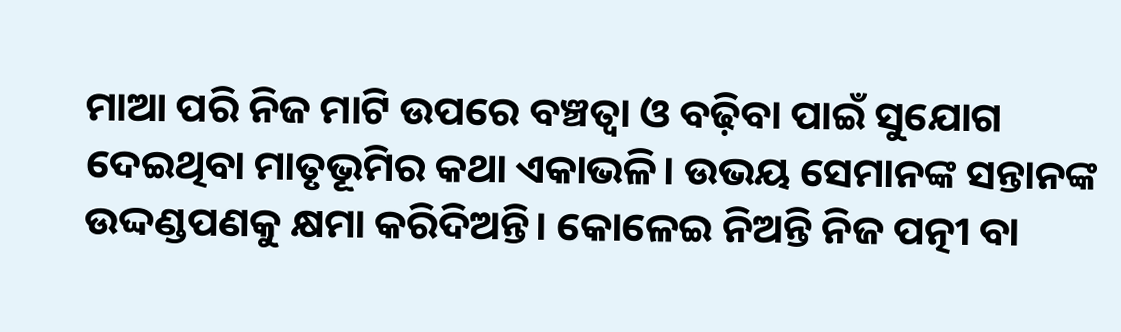ମାଆ ପରି ନିଜ ମାଟି ଉପରେ ବଞ୍ଚତ୍ବା ଓ ବଢ଼ିବା ପାଇଁ ସୁଯୋଗ ଦେଇଥିବା ମାତୃଭୂମିର କଥା ଏକାଭଳି। ଉଭୟ ସେମାନଙ୍କ ସନ୍ତାନଙ୍କ ଉଦ୍ଦଣ୍ଡପଣକୁ କ୍ଷମା କରିଦିଅନ୍ତି। କୋଳେଇ ନିଅନ୍ତି ନିଜ ପତ୍ନୀ ବା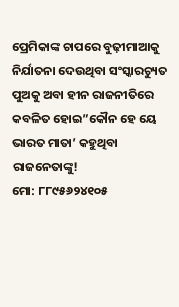ପ୍ରେମିକାଙ୍କ ଚାପରେ ବୁଢ଼ୀମାଆକୁ ନିର୍ଯାତନା ଦେଉଥିବା ସଂସ୍କାରଚ୍ୟୁତ ପୁଅକୁ ଅବା ହୀନ ରାଜନୀତିରେ କବଳିତ ହୋଇ”କୌନ ହେ ୟେ ଭାରତ ମାତା’ କହୁଥିବା ରାଜନେତାଙ୍କୁ!
ମୋ: ୮୮୯୫୬୨୪୧୦୫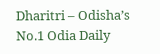Dharitri – Odisha’s No.1 Odia Daily